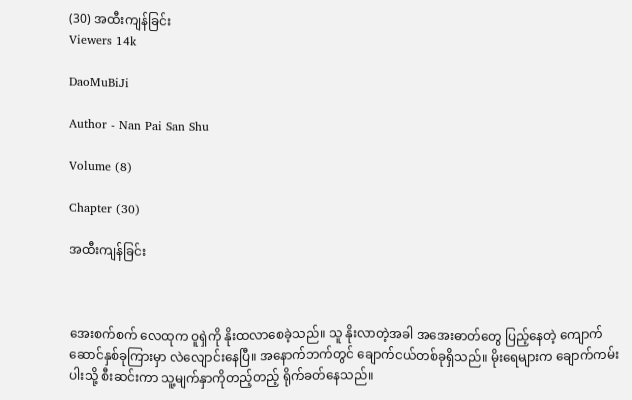(30) အထီးကျန်ခြင်း
Viewers 14k

DaoMuBiJi

Author - Nan Pai San Shu

Volume (8)

Chapter (30)

အထီးကျန်ခြင်း



အေးစက်စက် လေထုက ဝူရှဲကို နိုးထလာစေခဲ့သည်။ သူ နိုးလာတဲ့အခါ အအေးဓာတ်တွေ ပြည့်နေတဲ့ ကျောက်ဆောင်နှစ်ခုကြားမှာ လဲလျောင်းနေပြီ။ အနောက်ဘက်တွင် ချောက်ငယ်တစ်ခုရှိသည်။ မိုးရေများက ချောက်ကမ်းပါးသို့ စီးဆင်းကာ သူ့မျက်နှာကိုတည့်တည့် ရိုက်ခတ်နေသည်။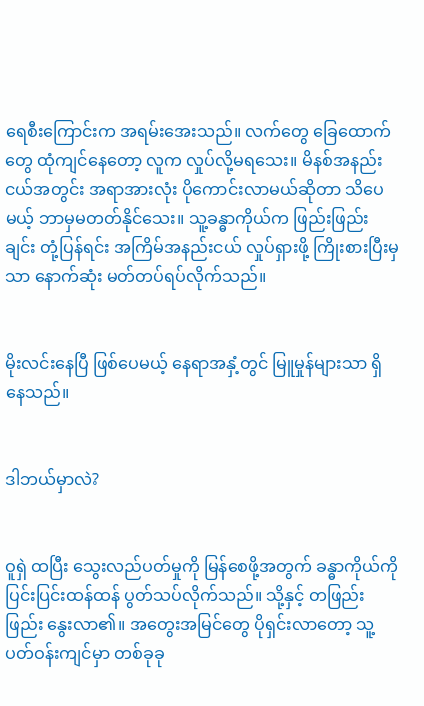ရေစီးကြောင်းက အရမ်းအေးသည်။ လက်တွေ ခြေထောက်တွေ ထုံကျင်နေတော့ လူက လှုပ်လို့မရသေး။ မိနစ်အနည်းငယ်အတွင်း အရာအားလုံး ပိုကောင်းလာမယ်ဆိုတာ သိပေမယ့် ဘာမှမတတ်နိုင်သေး။ သူ့ခန္ဓာကိုယ်က ဖြည်းဖြည်းချင်း တုံ့ပြန်ရင်း အကြိမ်အနည်းငယ် လှုပ်ရှားဖို့ ကြိုးစားပြီးမှသာ နောက်ဆုံး မတ်တပ်ရပ်လိုက်သည်။


မိုးလင်းနေပြီ ဖြစ်ပေမယ့် နေရာအနှံ့တွင် မြူမှုန်များသာ ရှိနေသည်။


ဒါဘယ်မှာလဲ?


ဝူရှဲ ထပြီး သွေးလည်ပတ်မှုကို မြန်စေဖို့အတွက် ခန္ဓာကိုယ်ကို ပြင်းပြင်းထန်ထန် ပွတ်သပ်လိုက်သည်။ သို့နှင့် တဖြည်းဖြည်း နွေးလာ၏။ အတွေးအမြင်တွေ ပိုရှင်းလာတော့ သူ့ပတ်ဝန်းကျင်မှာ တစ်ခုခု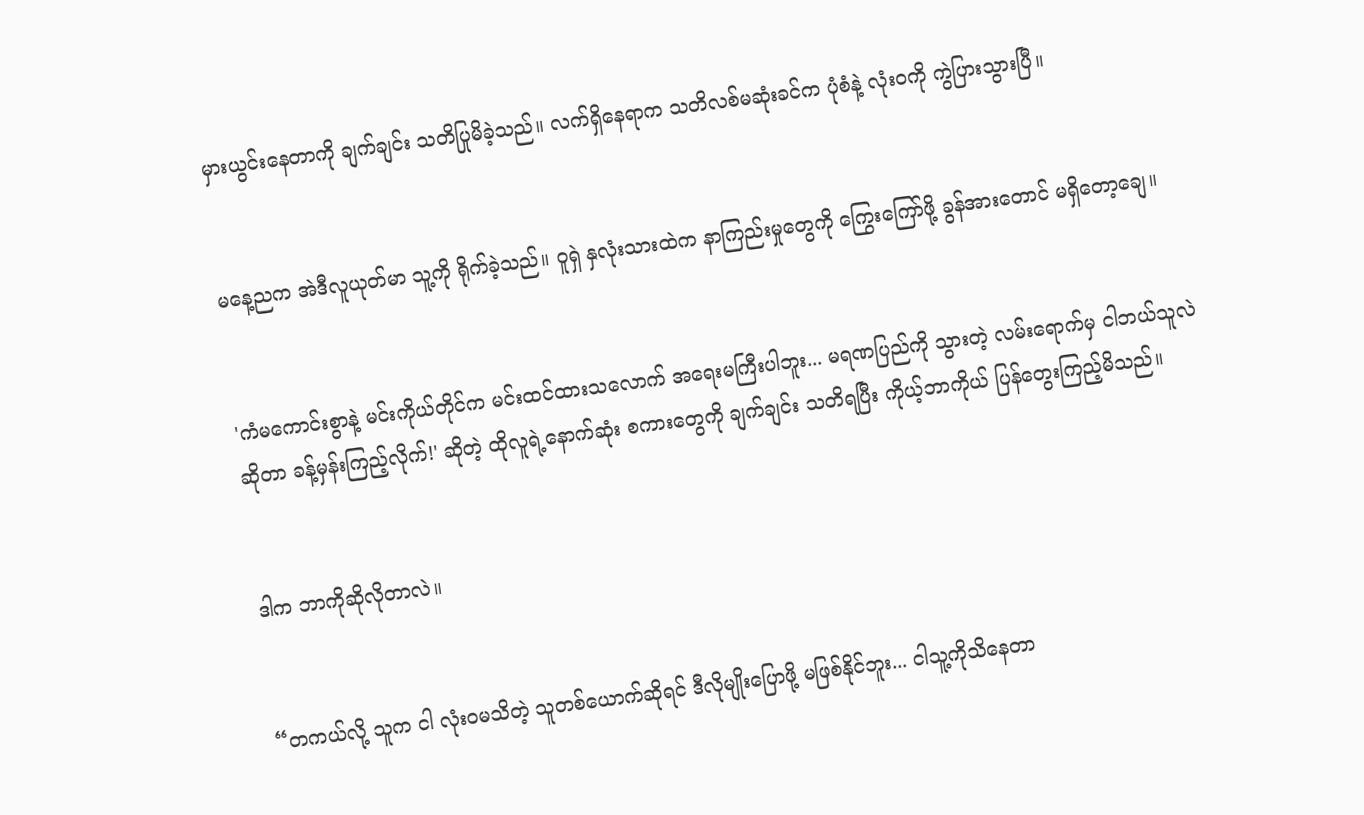မှားယွင်းနေတာကို ချက်ချင်း သတိပြုမိခဲ့သည်။ လက်ရှိနေရာက သတိလစ်မဆုံးခင်က ပုံစံနဲ့ လုံးဝကို ကွဲပြားသွားပြီ။


မနေ့ညက အဲဒီလူယုတ်မာ သူ့ကို ရိုက်ခဲ့သည်။ ဝူရှဲ နှလုံးသားထဲက နာကြည်းမှုတွေကို ကြွေးကြော်ဖို့ ခွန်အားတောင် မရှိတော့ချေ။


'ကံမကောင်းစွာနဲ့ မင်းကိုယ်တိုင်က မင်းထင်ထားသလောက် အရေးမကြီးပါဘူး... မရဏပြည်ကို သွားတဲ့ လမ်းရောက်မှ ငါဘယ်သူလဲဆိုတာ ခန့်မှန်းကြည့်လိုက်!' ဆိုတဲ့ ထိုလူရဲ့နောက်ဆုံး စကားတွေကို ချက်ချင်း သတိရပြီး ကိုယ့်ဘာကိုယ် ပြန်တွေးကြည့်မိသည်။


ဒါက ဘာကိုဆိုလိုတာလဲ။


“တကယ်လို့ သူက ငါ လုံးဝမသိတဲ့ သူတစ်ယောက်ဆိုရင် ဒီလိုမျိုးပြောဖို့ မဖြစ်နိုင်ဘူး... ငါသူ့ကိုသိနေတာ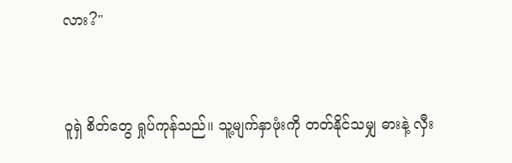လား?"


ဝူရှဲ စိတ်တွေ ရှုပ်ကုန်သည်။ သူ့မျက်နှာဖုံးကို တတ်နိုင်သမျှ ဓားနဲ့ လှီး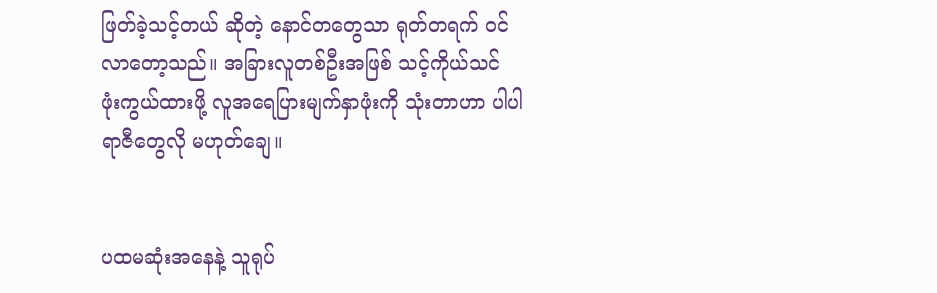ဖြတ်ခဲ့သင့်တယ် ဆိုတဲ့ နောင်တတွေသာ ရုတ်တရက် ဝင်လာတော့သည်။ အခြားလူတစ်ဦးအဖြစ် သင့်ကိုယ်သင် ဖုံးကွယ်ထားဖို့ လူအရေပြားမျက်နှာဖုံးကို သုံးတာဟာ ပါပါရာဇီတွေလို မဟုတ်ချေ။


ပထမဆုံးအနေနဲ့ သူရုပ်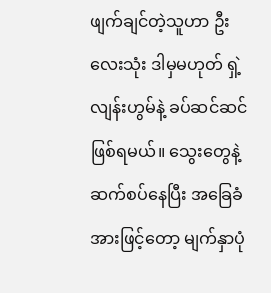ဖျက်ချင်တဲ့သူဟာ ဦးလေးသုံး ဒါမှမဟုတ် ရှဲ့လျန်းဟွမ်နဲ့ ခပ်ဆင်ဆင်ဖြစ်ရမယ်။ သွေးတွေနဲ့ ဆက်စပ်နေပြီး အခြေခံအားဖြင့်တော့ မျက်နှာပုံ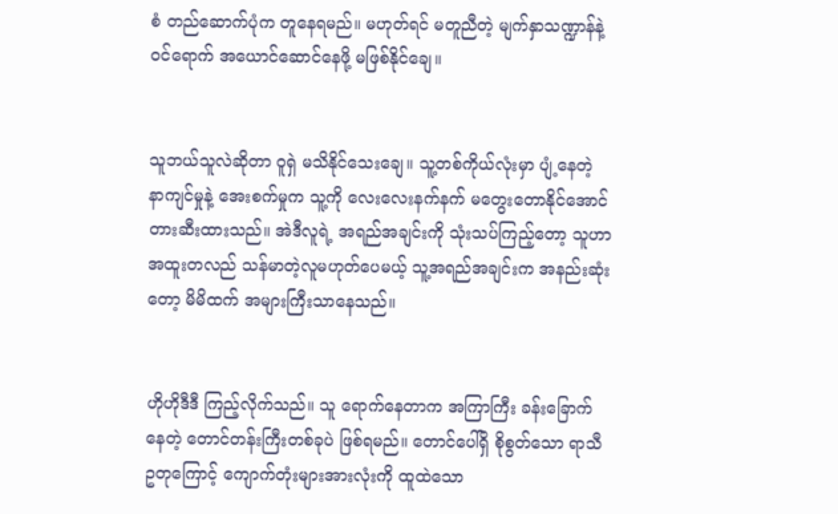စံ တည်ဆောက်ပုံက တူနေရမည်။ မဟုတ်ရင် မတူညီတဲ့ မျက်နှာသဏ္ဍာန်နဲ့ ဝင်ရောက် အယောင်ဆောင်နေဖို့ မဖြစ်နိုင်ချေ။


သူဘယ်သူလဲဆိုတာ ဝူရှဲ မသိနိုင်သေးချေ။ သူ့တစ်ကိုယ်လုံးမှာ ပျံ့နေတဲ့ နာကျင်မှုနဲ့ အေးစက်မှုက သူ့ကို လေးလေးနက်နက် မတွေးတောနိုင်အောင် တားဆီးထားသည်။ အဲဒီလူရဲ့ အရည်အချင်းကို သုံးသပ်ကြည့်တော့ သူဟာ အထူးတလည် သန်မာတဲ့လူမဟုတ်ပေမယ့် သူ့အရည်အချင်းက အနည်းဆုံးတော့ မိမိထက် အများကြီးသာနေသည်။


ဟိုဟိုဒီဒီ ကြည့်လိုက်သည်။ သူ ရောက်နေတာက အကြာကြီး ခန်းခြောက်နေတဲ့ တောင်တန်းကြီးတစ်ခုပဲ ဖြစ်ရမည်။ တောင်ပေါ်ရှိ စိုစွတ်သော ရာသီဥတုကြောင့် ကျောက်တုံးများအားလုံးကို ထူထဲသော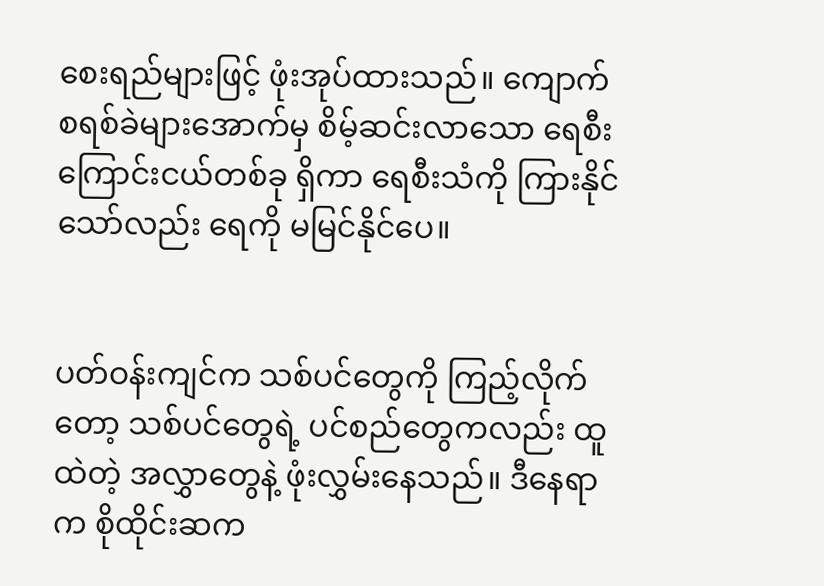စေးရည်များဖြင့် ဖုံးအုပ်ထားသည်။ ကျောက်စရစ်ခဲများအောက်မှ စိမ့်ဆင်းလာသော ရေစီးကြောင်းငယ်တစ်ခု ရှိကာ ရေစီးသံကို ကြားနိုင်သော်လည်း ရေကို မမြင်နိုင်ပေ။


ပတ်ဝန်းကျင်က သစ်ပင်တွေကို ကြည့်လိုက်တော့ သစ်ပင်တွေရဲ့ ပင်စည်တွေကလည်း ထူထဲတဲ့ အလွှာတွေနဲ့ ဖုံးလွှမ်းနေသည်။ ဒီနေရာက စိုထိုင်းဆက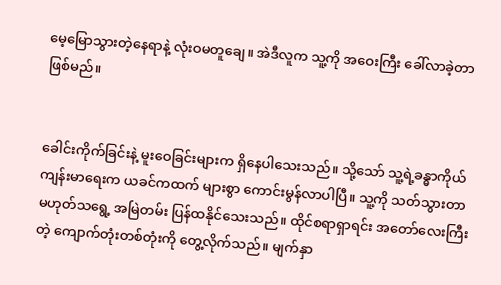မေ့မြောသွားတဲ့နေရာနဲ့ လုံးဝမတူချေ။ အဲဒီလူက သူ့ကို အဝေးကြီး ခေါ်လာခဲ့တာ ဖြစ်မည်။


ခေါင်းကိုက်ခြင်းနဲ့ မူးဝေခြင်းများက ရှိနေပါသေးသည်။ သို့သော် သူ့ရဲ့ခန္ဓာကိုယ် ကျန်းမာရေးက ယခင်ကထက် များစွာ ကောင်းမွန်လာပါပြီ။ သူ့ကို သတ်သွားတာ မဟုတ်သရွေ့ အမြဲတမ်း ပြန်ထနိုင်သေးသည်။ ထိုင်စရာရှာရင်း အတော်လေးကြီးတဲ့ ကျောက်တုံးတစ်တုံးကို တွေ့လိုက်သည်။ မျက်နှာ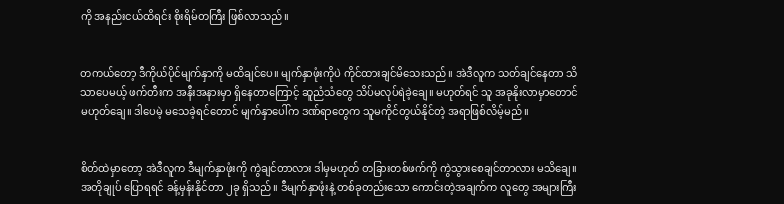ကို အနည်းငယ်ထိရင်း စိုးရိမ်တကြီး ဖြစ်လာသည်။


တကယ်တော့ ဒီကိုယ်ပိုင်မျက်နှာကို မထိချင်ပေ။ မျက်နှာဖုံးကိုပဲ ကိုင်ထားချင်မိသေးသည်။ အဲဒီလူက သတ်ချင်နေတာ သိသာပေမယ့် ဖက်တီးက အနီးအနားမှာ ရှိနေတာကြောင့် ဆူညံသံတွေ သိပ်မလုပ်ရဲခဲ့ချေ။ မဟုတ်ရင် သူ အခုနိုးလာမှာတောင် မဟုတ်ချေ။ ဒါပေမဲ့ မသေခဲ့ရင်တောင် မျက်နှာပေါ်က ဒဏ်ရာတွေက သူမကိုင်တွယ်နိုင်တဲ့ အရာဖြစ်လိမ့်မည်။


စိတ်ထဲမှာတော့ အဲဒီလူက ဒီမျက်နှာဖုံးကို ကွဲချင်တာလား ဒါမှမဟုတ် တခြားတစ်ဖက်ကို ကွဲသွားစေချင်တာလား မသိချေ။ အတိုချုပ် ပြောရရင် ခန့်မှန်းနိုင်တာ ၂ခု ရှိသည်။ ဒီမျက်နှာဖုံးနဲ့ တစ်ခုတည်းသော ကောင်းတဲ့အချက်က လူတွေ အများကြီး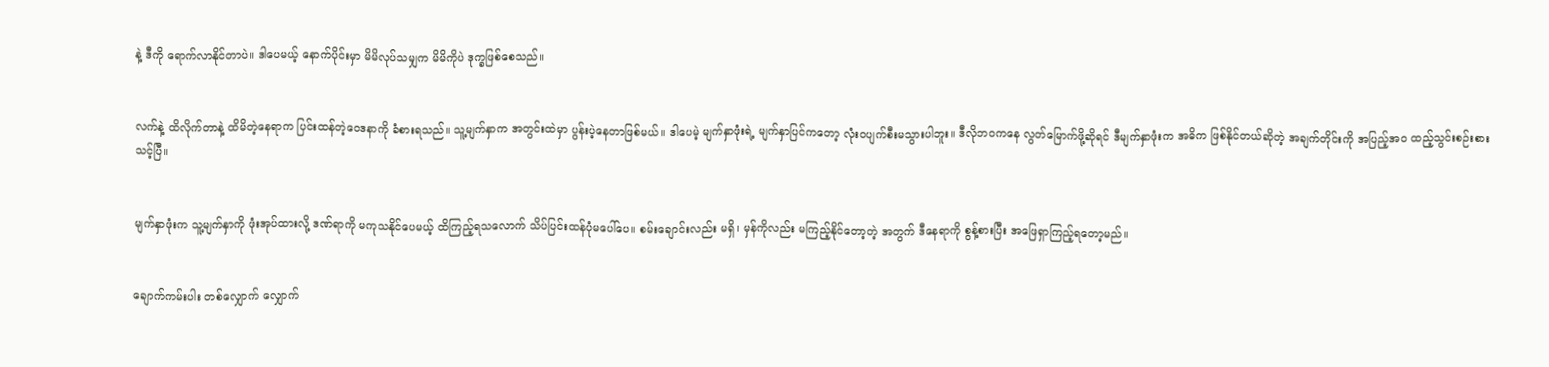နဲ့ ဒီကို ရောက်လာနိုင်တာပဲ။ ဒါပေမယ့် နောက်ပိုင်းမှာ မိမိလုပ်သမျှက မိမိကိုပဲ ဒုက္ခဖြစ်စေသည်။


လက်နဲ့ ထိလိုက်တာနဲ့ ထိမိတဲ့နေရာက ပြင်းထန်တဲ့ဝေဒနာကို ခံစားရသည်။ သူ့မျက်နှာက အတွင်းထဲမှာ ပွန်းပဲ့နေတာဖြစ်မယ်။ ဒါပေမဲ့ မျက်နှာဖုံးရဲ့ မျက်နှာပြင်ကတော့ လုံးဝပျက်စီးမသွားပါဘူး။ ဒီလိုဘဝကနေ လွတ်မြောက်ဖို့ဆိုရင် ဒီမျက်နှာဖုံးက အဓိက ဖြစ်နိုင်တယ်ဆိုတဲ့ အချက်တိုင်းကို အပြည့်အ၀ ထည့်သွင်းစဉ်းစားသင့်ပြီ။


မျက်နှာဖုံးက သူ့မျက်နှာကို ဖုံးအုပ်ထားလို့ ဒဏ်ရာကို မကုသနိုင်ပေမယ့် ထိကြည့်ရသလောက် သိပ်ပြင်းထန်ပုံမပေါ်ပေ။ စမ်းချောင်းလည်း မရှိ၊ မှန်ကိုလည်း မကြည့်နိုင်တော့တဲ့ အတွက် ဒီနေရာကို စွန့်စားပြီး အဖြေရှာကြည့်ရတော့မည်။


ချောက်ကမ်းပါး တစ်လျှောက် လျှောက်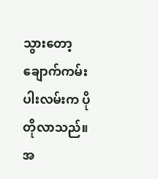သွားတော့ ချောက်ကမ်းပါးလမ်းက ပိုတိုလာသည်။ အ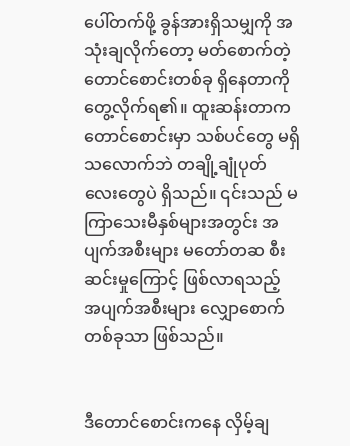ပေါ်တက်ဖို့ ခွန်အားရှိသမျှကို အသုံးချလိုက်တော့ မတ်စောက်တဲ့ တောင်စောင်းတစ်ခု ရှိနေတာကို တွေ့လိုက်ရ၏။ ထူးဆန်းတာက တောင်စောင်းမှာ သစ်ပင်တွေ မရှိသလောက်ဘဲ တချို့ချုံပုတ်လေးတွေပဲ ရှိသည်။ ၎င်းသည် မကြာသေးမီနှစ်များအတွင်း အပျက်အစီးများ မတော်တဆ စီးဆင်းမှုကြောင့် ဖြစ်လာရသည့် အပျက်အစီးများ လျှောစောက်တစ်ခုသာ ဖြစ်သည်။


ဒီတောင်စောင်းကနေ လှိမ့်ချ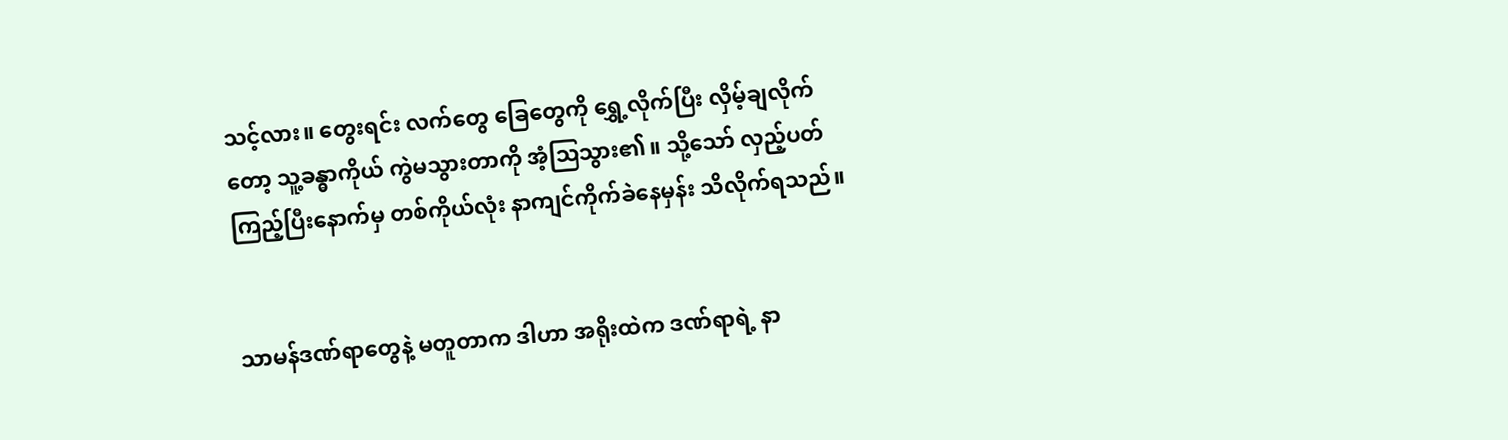သင့်လား။ တွေးရင်း လက်တွေ ခြေတွေကို ရွှေ့လိုက်ပြီး လှိမ့်ချလိုက်တော့ သူ့ခန္ဓာကိုယ် ကွဲမသွားတာကို အံ့သြသွား၏။ သို့သော် လှည့်ပတ်ကြည့်ပြီးနောက်မှ တစ်ကိုယ်လုံး နာကျင်ကိုက်ခဲနေမှန်း သိလိုက်ရသည်။


သာမန်ဒဏ်ရာတွေနဲ့ မတူတာက ဒါဟာ အရိုးထဲက ဒဏ်ရာရဲ့ နာ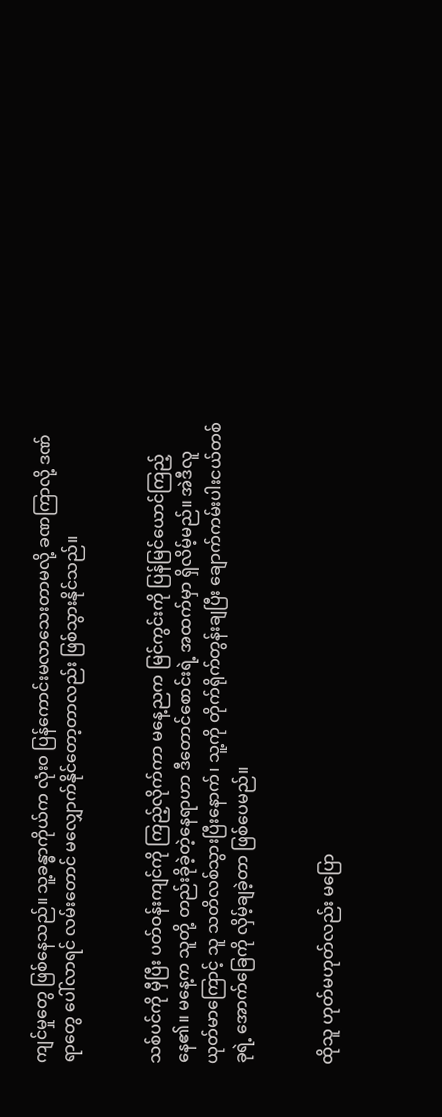ကျင်မှုတွေ ဖြစ်နေသည်။ သူ့ခန္ဓာကိုယ်က လုံးဝ ပြန်ကောင်းမလာသေးတာမလို့ ခဏကြာလို့ ဒဏ်ရာတွေ ပေါ်လာရင် လမ်းတောင် မလျှောက်နိုင်တော့တာလည်း ဖြစ်သွားနိုင်သည်။


သစ်ပင်ကို မှီပြီး ပတ်ဝန်းကျင်ကို ကြည့်လိုက်ကာ မနေ့ညက မြင်ကွင်းကို ပြန်မြင်ယောင်ကြည့်နေ၏။ မနေ့က သူတို့ တည်းခိုခဲ့တဲ့နေရာဟာ ဒီတောင်စောင်းရဲ့ အထက်မှာ ရှိလိမ့်မည်။ အဲဒီလူယုတ်မာကြောင့် သူ သတိလစ်သွားပြီးနောက်၊ သူ့ကို တိုက်ရိုက်တွန်းချပြီး ချောက်ကမ်းပါးငယ်တစ်ခုရဲ့ အောက်ခြေကို လှိမ့်ချခဲ့တာ ဖြစ်ပေမည်။


ထိုသူ ဟုတ်မဟုတ်လည်း မပြော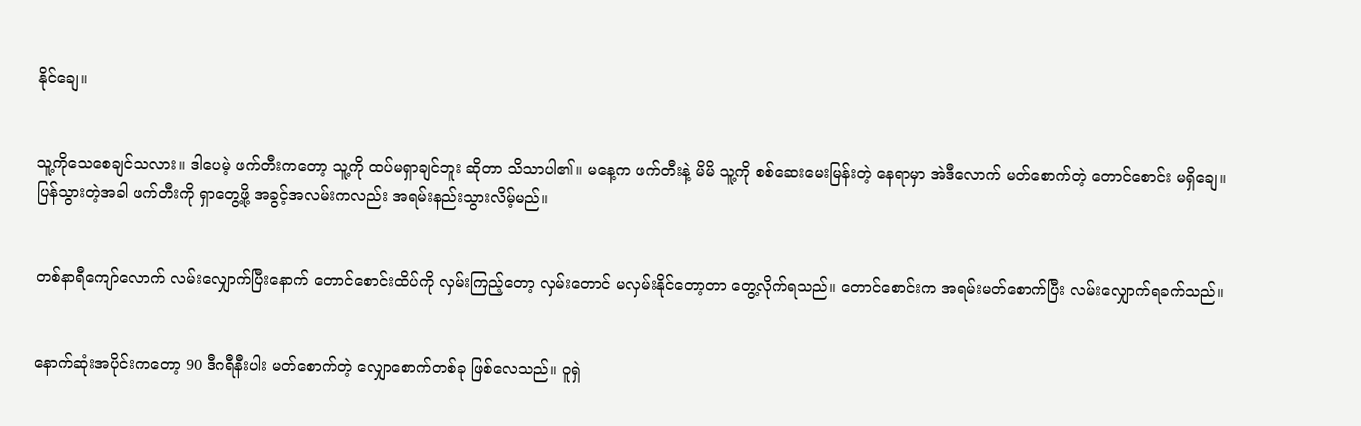နိုင်ချေ။


သူ့ကိုသေစေချင်သလား။ ဒါပေမဲ့ ဖက်တီးကတော့ သူ့ကို ထပ်မရှာချင်ဘူး ဆိုတာ သိသာပါ၏။ မနေ့က ဖက်တီးနဲ့ မိမိ သူ့ကို စစ်ဆေးမေးမြန်းတဲ့ နေရာမှာ အဲဒီလောက် မတ်စောက်တဲ့ တောင်စောင်း မရှိချေ။ ပြန်သွားတဲ့အခါ ဖက်တီးကို ရှာတွေ့ဖို့ အခွင့်အလမ်းကလည်း အရမ်းနည်းသွားလိမ့်မည်။


တစ်နာရီကျော်လောက် လမ်းလျှောက်ပြီးနောက် တောင်စောင်းထိပ်ကို လှမ်းကြည့်တော့ လှမ်းတောင် မလှမ်းနိုင်တော့တာ တွေ့လိုက်ရသည်။ တောင်စောင်းက အရမ်းမတ်စောက်ပြီး လမ်းလျှောက်ရခက်သည်။


နောက်ဆုံးအပိုင်းကတော့ 90 ဒီဂရီနီးပါး မတ်စောက်တဲ့ လျှောစောက်တစ်ခု ဖြစ်လေသည်။ ဝူရှဲ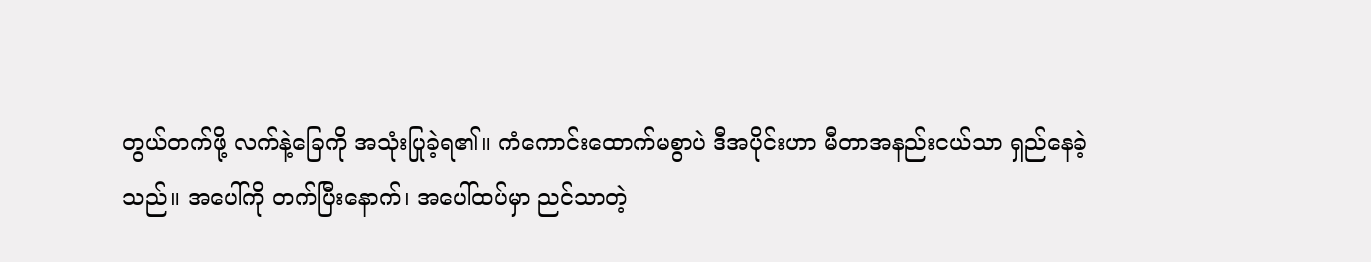တွယ်တက်ဖို့ လက်နဲ့ခြေကို အသုံးပြုခဲ့ရ၏။ ကံကောင်းထောက်မစွာပဲ ဒီအပိုင်းဟာ မီတာအနည်းငယ်သာ ရှည်နေခဲ့သည်။ အပေါ်ကို တက်ပြီးနောက်၊ အပေါ်ထပ်မှာ ညင်သာတဲ့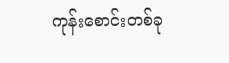ကုန်းစောင်းတစ်ခု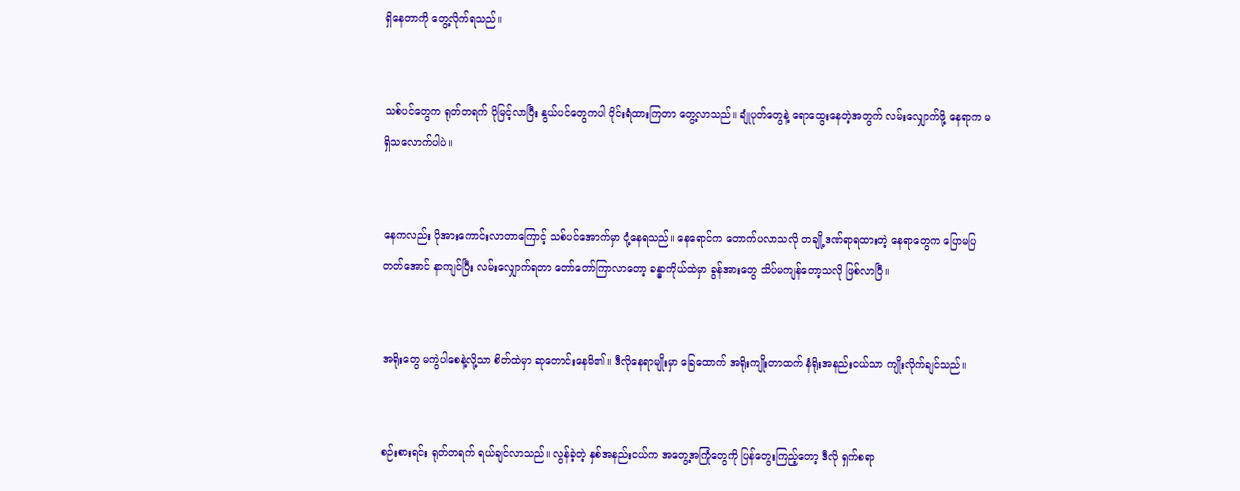ရှိနေတာကို တွေ့လိုက်ရသည်။


သစ်ပင်တွေက ရုတ်တရက် ပိုမြင့်လာပြီး နွယ်ပင်တွေကပါ ဝိုင်းရံထားကြတာ တွေ့လာသည်။ ချုံပုတ်တွေနဲ့ ရောထွေးနေတဲ့အတွက် လမ်းလျှောက်ဖို့ နေရာက မရှိသလောက်ပါပဲ။


နေကလည်း ပိုအားကောင်းလာတာကြောင့် သစ်ပင်အောက်မှာ ငုံ့နေရသည်။ နေရောင်က တောက်ပလာသလို တချို့ဒဏ်ရာရထားတဲ့ နေရာတွေက ပြောမပြတတ်အောင် နာကျင်ပြီး လမ်းလျှောက်ရတာ တော်တော်ကြာလာတော့ ခန္ဓာကိုယ်ထဲမှာ ခွန်အားတွေ သိပ်မကျန်တော့သလို ဖြစ်လာပြီ။


အရိုးတွေ မကွဲပါစေနဲ့လို့သာ စိတ်ထဲမှာ ဆုတောင်းနေမိ၏။ ဒီလိုနေရာမျိုးမှာ ခြေထောက် အရိုးကျိုးတာထက် နံရိုးအနည်းငယ်သာ ကျိုးလိုက်ချင်သည်။


စဉ်းစားရင်း ရုတ်တရက် ရယ်ချင်လာသည်။ လွန်ခဲ့တဲ့ နှစ်အနည်းငယ်က အတွေ့အကြုံတွေကို ပြန်တွေးကြည့်တော့ ဒီလို ရှက်စရာ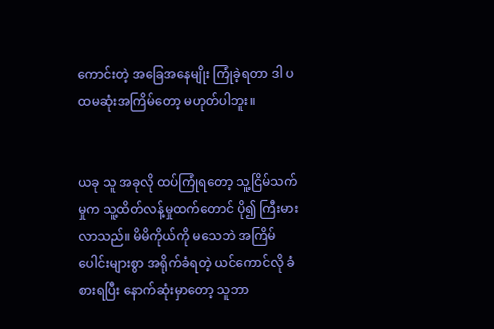ကောင်းတဲ့ အခြေအနေမျိုး ကြုံခဲ့ရတာ ဒါ ပထမဆုံးအကြိမ်တော့ မဟုတ်ပါဘူး။


ယခု သူ အခုလို ထပ်ကြုံရတော့ သူ့ငြိမ်သက်မှုက သူ့ထိတ်လန့်မှုထက်တောင် ပို၍ ကြီးမားလာသည်။ မိမိကိုယ်ကို မသေဘဲ အကြိမ်ပေါင်းများစွာ အရိုက်ခံရတဲ့ ယင်ကောင်လို ခံစားရပြီး နောက်ဆုံးမှာတော့ သူဘာ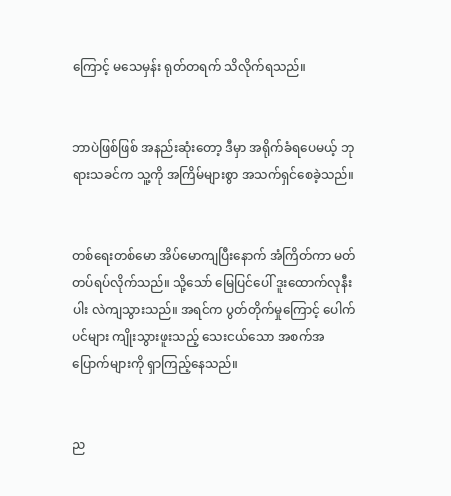ကြောင့် မသေမှန်း ရုတ်တရက် သိလိုက်ရသည်။


ဘာပဲဖြစ်ဖြစ် အနည်းဆုံးတော့ ဒီမှာ အရိုက်ခံရပေမယ့် ဘုရားသခင်က သူ့ကို အကြိမ်များစွာ အသက်ရှင်စေခဲ့သည်။


တစ်ရေးတစ်မော အိပ်မောကျပြီးနောက် အံကြိတ်ကာ မတ်တပ်ရပ်လိုက်သည်။ သို့သော် မြေပြင်ပေါ် ဒူးထောက်လုနီးပါး လဲကျသွားသည်။ အရင်က ပွတ်တိုက်မှုကြောင့် ပေါက်ပင်များ ကျိုးသွားဖူးသည့် သေးငယ်သော အစက်အပြောက်များကို ရှာကြည့်နေသည်။


ည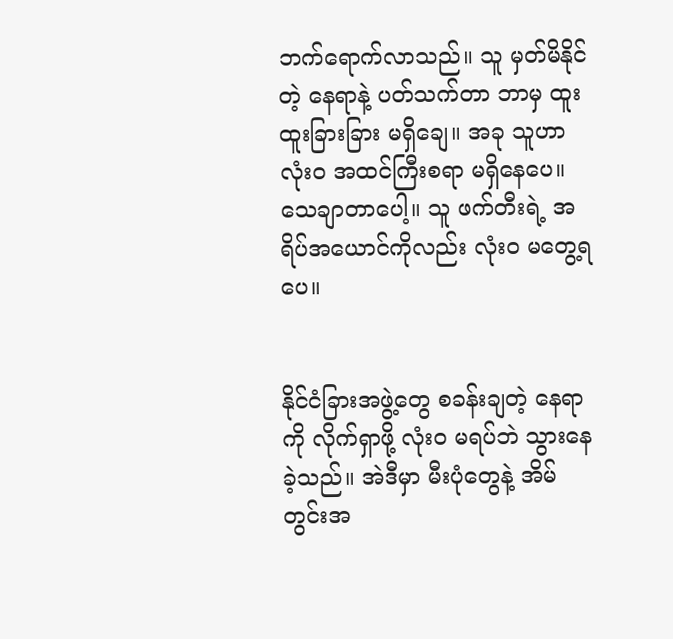ဘက်ရောက်လာသည်။ သူ မှတ်မိနိုင်တဲ့ နေရာနဲ့ ပတ်သက်တာ ဘာမှ ထူးထူးခြားခြား မရှိချေ။ အခု သူဟာ လုံးဝ အထင်ကြီးစရာ မရှိနေပေ။ သေချာတာပေါ့။ သူ ဖက်တီးရဲ့ အရိပ်အယောင်ကိုလည်း လုံးဝ မတွေ့ရပေ။


နိုင်ငံခြားအဖွဲ့တွေ စခန်းချတဲ့ နေရာကို လိုက်ရှာဖို့ လုံးဝ မရပ်ဘဲ သွားနေခဲ့သည်။ အဲဒီမှာ မီးပုံတွေနဲ့ အိမ်တွင်းအ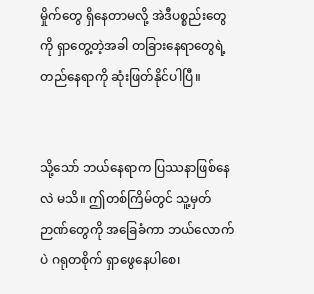မှိုက်တွေ ရှိနေတာမလို့ အဲဒီပစ္စည်းတွေကို ရှာတွေ့တဲ့အခါ တခြားနေရာတွေရဲ့ တည်နေရာကို ဆုံးဖြတ်နိုင်ပါပြီ။


သို့သော် ဘယ်နေရာက ပြဿနာဖြစ်နေလဲ မသိ။ ဤတစ်ကြိမ်တွင် သူ့မှတ်ဉာဏ်တွေကို အခြေခံကာ ဘယ်လောက်ပဲ ဂရုတစိုက် ရှာဖွေနေပါစေ၊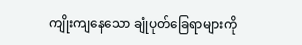ကျိုးကျနေသော ချုံပုတ်ခြေရာများကို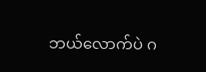ဘယ်လောက်ပဲ ဂ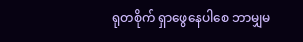ရုတစိုက် ရှာဖွေနေပါစေ ဘာမျှမ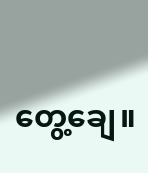တွေ့ချေ။